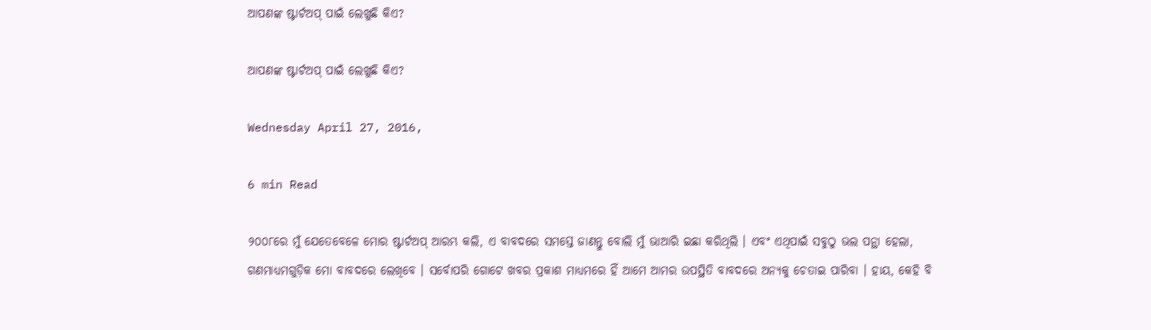ଆପଣଙ୍କ ଷ୍ଟାର୍ଟଅପ୍ ପାଇଁ ଲେଖୁଛି କିଏ?

ଆପଣଙ୍କ ଷ୍ଟାର୍ଟଅପ୍ ପାଇଁ ଲେଖୁଛି କିଏ?

Wednesday April 27, 2016,

6 min Read

୨୦୦୮ରେ ମୁଁ ଯେତେବେଳେ ମୋର ଷ୍ଟାର୍ଟଅପ୍ ଆରମ୍ଭ କଲି, ଏ ବାବଦରେ ସମସ୍ତେ ଜାଣନ୍ତୁ ବୋଲି ମୁଁ ଭାଆରି ଇଛା କରିଥିଲି । ଏବଂ ଏଥିପାଇଁ ସବୁଠୁ ଭଲ ପନ୍ଥା ହେଲା, ଗଣମାଧ୍ୟମଗୁଡ଼ିକ ମୋ ବାବଦରେ ଲେଖିବେ । ସର୍ବୋପରି ଗୋଟେ ଖବର ପ୍ରକାଶ ମାଧ୍ୟମରେ ହିଁ ଆମେ ଆମର ଉପସ୍ଥିତି ବାବଦରେ ଅନ୍ୟକୁ ଚେତାଇ ପାରିବା । ହାୟ, କେହି ବି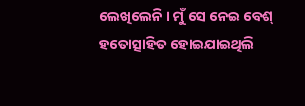ଲେଖିଲେନି । ମୁଁ ସେ ନେଇ ବେଶ୍ ହତୋତ୍ସାହିତ ହୋଇଯାଇଥିଲି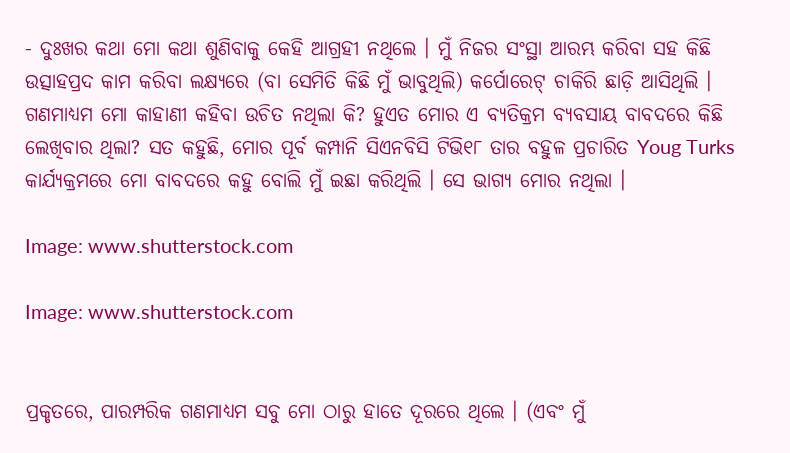- ଦୁଃଖର କଥା ମୋ କଥା ଶୁଣିବାକୁ କେହି ଆଗ୍ରହୀ ନଥିଲେ । ମୁଁ ନିଜର ସଂସ୍ଥା ଆରମ୍ଭ କରିବା ସହ କିଛି ଉତ୍ସାହପ୍ରଦ କାମ କରିବା ଲକ୍ଷ୍ୟରେ (ବା ସେମିତି କିଛି ମୁଁ ଭାବୁଥିଲି) କର୍ପୋରେଟ୍ ଚାକିରି ଛାଡ଼ି ଆସିଥିଲି । ଗଣମାଧ୍ୟମ ମୋ କାହାଣୀ କହିବା ଉଚିତ ନଥିଲା କି? ହୁଏତ ମୋର ଏ ବ୍ୟତିକ୍ରମ ବ୍ୟବସାୟ ବାବଦରେ କିଛି ଲେଖିବାର ଥିଲା? ସତ କହୁଛି, ମୋର ପୂର୍ବ କମ୍ପାନି ସିଏନବିସି ଟିଭି୧୮ ତାର ବହୁଳ ପ୍ରଚାରିତ Youg Turks କାର୍ଯ୍ୟକ୍ରମରେ ମୋ ବାବଦରେ କହୁ ବୋଲି ମୁଁ ଇଛା କରିଥିଲି । ସେ ଭାଗ୍ୟ ମୋର ନଥିଲା ।

Image: www.shutterstock.com

Image: www.shutterstock.com


ପ୍ରକୃତରେ, ପାରମ୍ପରିକ ଗଣମାଧ୍ୟମ ସବୁ ମୋ ଠାରୁ ହାତେ ଦୂରରେ ଥିଲେ । (ଏବଂ ମୁଁ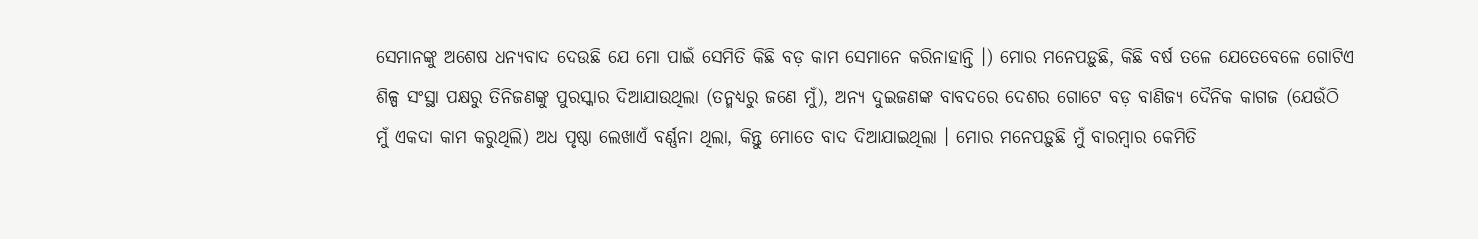ସେମାନଙ୍କୁ ଅଶେଷ ଧନ୍ୟବାଦ ଦେଉଛି ଯେ ମୋ ପାଇଁ ସେମିତି କିଛି ବଡ଼ କାମ ସେମାନେ କରିନାହାନ୍ତି ।) ମୋର ମନେପଡ଼ୁଛି, କିଛି ବର୍ଷ ତଳେ ଯେତେବେଳେ ଗୋଟିଏ ଶିଳ୍ପ ସଂସ୍ଥା ପକ୍ଷରୁ ତିନିଜଣଙ୍କୁ ପୁରସ୍କାର ଦିଆଯାଉଥିଲା (ତନ୍ମଧ୍ୟରୁ ଜଣେ ମୁଁ), ଅନ୍ୟ ଦୁଇଜଣଙ୍କ ବାବଦରେ ଦେଶର ଗୋଟେ ବଡ଼ ବାଣିଜ୍ୟ ଦୈନିକ କାଗଜ (ଯେଉଁଠି ମୁଁ ଏକଦା କାମ କରୁଥିଲି) ଅଧ ପୃଷ୍ଠା ଲେଖାଏଁ ବର୍ଣ୍ଣନା ଥିଲା, କିନ୍ତୁ ମୋତେ ବାଦ ଦିଆଯାଇଥିଲା । ମୋର ମନେପଡ଼ୁଛି ମୁଁ ବାରମ୍ବାର କେମିତି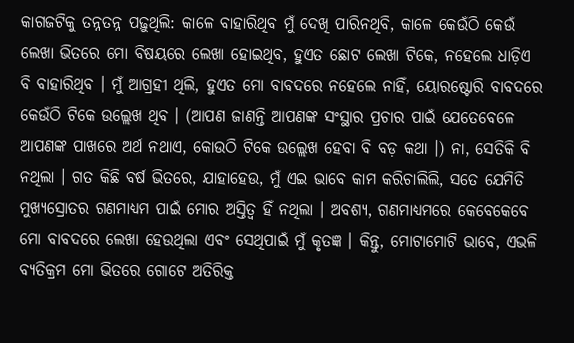କାଗଜଟିକୁ ତନ୍ନତନ୍ନ ପଢ଼ୁଥିଲି: କାଳେ ବାହାରିଥିବ ମୁଁ ଦେଖି ପାରିନଥିବି, କାଳେ କେଉଁଠି କେଉଁ ଲେଖା ଭିତରେ ମୋ ବିଷୟରେ ଲେଖା ହୋଇଥିବ, ହୁଏତ ଛୋଟ ଲେଖା ଟିକେ, ନହେଲେ ଧାଡ଼ିଏ ବି ବାହାରିଥିବ । ମୁଁ ଆଗ୍ରହୀ ଥିଲି, ହୁଏତ ମୋ ବାବଦରେ ନହେଲେ ନାହିଁ, ୟୋରଷ୍ଟୋରି ବାବଦରେ କେଉଁଠି ଟିକେ ଉଲ୍ଲେଖ ଥିବ । (ଆପଣ ଜାଣନ୍ତି ଆପଣଙ୍କ ସଂସ୍ଥାର ପ୍ରଚାର ପାଇଁ ଯେତେବେଳେ ଆପଣଙ୍କ ପାଖରେ ଅର୍ଥ ନଥାଏ, କୋଉଠି ଟିକେ ଉଲ୍ଲେଖ ହେବା ବି ବଡ଼ କଥା ।) ନା, ସେତିକି ବି ନଥିଲା । ଗତ କିଛି ବର୍ଷ ଭିତରେ, ଯାହାହେଉ, ମୁଁ ଏଇ ଭାବେ କାମ କରିଚାଲିଲି, ସତେ ଯେମିତି ମୁଖ୍ୟସ୍ରୋତର ଗଣମାଧ୍ୟମ ପାଇଁ ମୋର ଅସ୍ତିତ୍ୱ ହିଁ ନଥିଲା । ଅବଶ୍ୟ, ଗଣମାଧ୍ୟମରେ କେବେକେବେ ମୋ ବାବଦରେ ଲେଖା ହେଉଥିଲା ଏବଂ ସେଥିପାଇଁ ମୁଁ କୃତଜ୍ଞ । କିନ୍ତୁ, ମୋଟାମୋଟି ଭାବେ, ଏଭଳି ବ୍ୟତିକ୍ରମ ମୋ ଭିତରେ ଗୋଟେ ଅତିରିକ୍ତ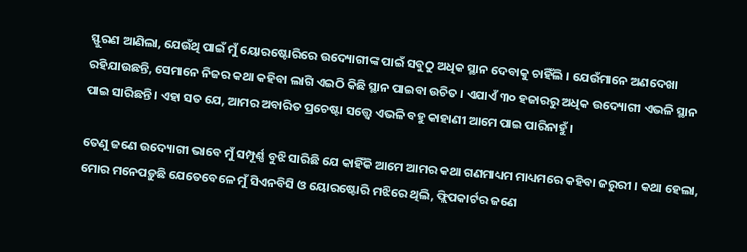ସ୍ଫୁରଣ ଆଣିଲା, ଯେଉଁଥି ପାଇଁ ମୁଁ ୟୋରଷ୍ଟୋରିରେ ଉଦ୍ୟୋଗୀଙ୍କ ପାଇଁ ସବୁଠୁ ଅଧିକ ସ୍ଥାନ ଦେବାକୁ ଚାହିଁଲି । ଯେଉଁମାନେ ଅଣଦେଖା ରହିଯାଉଛନ୍ତି, ସେମାନେ ନିଜର କଥା କହିବା ଲାଗି ଏଇଠି କିଛି ସ୍ଥାନ ପାଇବା ଉଚିତ । ଏଯାଏଁ ୩୦ ହଜାରରୁ ଅଧିକ ଉଦ୍ୟୋଗୀ ଏଭଳି ସ୍ଥାନ ପାଇ ସାରିଛନ୍ତି । ଏହା ସତ ଯେ, ଆମର ଅବାରିତ ପ୍ରଚେଷ୍ଟା ସତ୍ତ୍ୱେ ଏଭଳି ବହୁ କାହାଣୀ ଆମେ ପାଇ ପାରିନାହୁଁ ।

ତେଣୁ ଜଣେ ଉଦ୍ୟୋଗୀ ଭାବେ ମୁଁ ସମ୍ପୂର୍ଣ୍ଣ ବୁଝି ସାରିଛି ଯେ କାହିଁକି ଆମେ ଆମର କଥା ଗଣମାଧ୍ୟମ ମାଧ୍ୟମରେ କହିବା ଜରୁରୀ । କଥା ହେଲା, ମୋର ମନେପଡ଼ୁଛି ଯେତେବେଳେ ମୁଁ ସିଏନବିସି ଓ ୟୋରଷ୍ଟୋରି ମଝିରେ ଥିଲି, ଫ୍ଲିପକାର୍ଟର ଜଣେ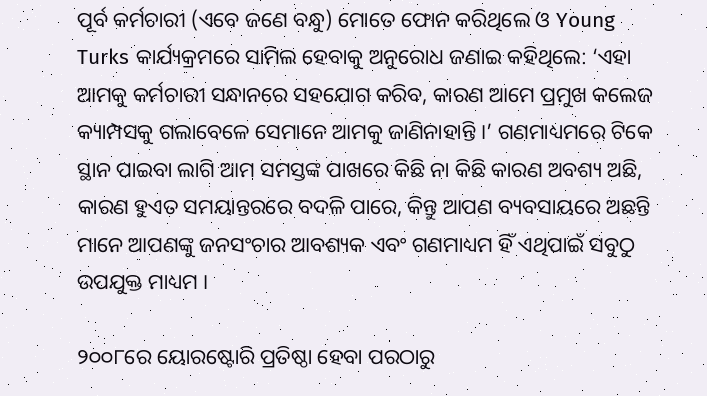ପୂର୍ବ କର୍ମଚାରୀ (ଏବେ ଜଣେ ବନ୍ଧୁ) ମୋତେ ଫୋନ କରିଥିଲେ ଓ Young Turks କାର୍ଯ୍ୟକ୍ରମରେ ସାମିଲ ହେବାକୁ ଅନୁରୋଧ ଜଣାଇ କହିଥିଲେ: ‘ଏହା ଆମକୁ କର୍ମଚାରୀ ସନ୍ଧାନରେ ସହଯୋଗ କରିବ, କାରଣ ଆମେ ପ୍ରମୁଖ କଲେଜ କ୍ୟାମ୍ପସକୁ ଗଲାବେଳେ ସେମାନେ ଆମକୁ ଜାଣିନାହାନ୍ତି ।’ ଗଣମାଧ୍ୟମରେ ଟିକେ ସ୍ଥାନ ପାଇବା ଲାଗି ଆମ ସମସ୍ତଙ୍କ ପାଖରେ କିଛି ନା କିଛି କାରଣ ଅବଶ୍ୟ ଅଛି, କାରଣ ହୁଏତ ସମୟାନ୍ତରରେ ବଦଳି ପାରେ, କିନ୍ତୁ ଆପଣ ବ୍ୟବସାୟରେ ଅଛନ୍ତି ମାନେ ଆପଣଙ୍କୁ ଜନସଂଚାର ଆବଶ୍ୟକ ଏବଂ ଗଣମାଧ୍ୟମ ହିଁ ଏଥିପାଇଁ ସବୁଠୁ ଉପଯୁକ୍ତ ମାଧ୍ୟମ ।

୨୦୦୮ରେ ୟୋରଷ୍ଟୋରି ପ୍ରତିଷ୍ଠା ହେବା ପରଠାରୁ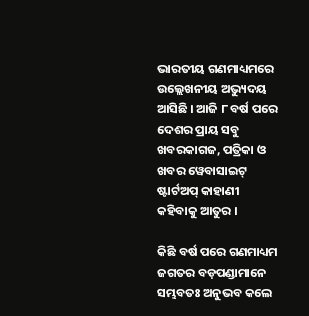ଭାରତୀୟ ଗଣମାଧ୍ୟମରେ ଉଲ୍ଲେଖନୀୟ ଅଭ୍ୟୁଦୟ ଆସିଛି । ଆଜି ୮ ବର୍ଷ ପରେ ଦେଶର ପ୍ରାୟ ସବୁ ଖବରକାଗଜ, ପତ୍ରିକା ଓ ଖବର ୱେବାସାଇଟ୍ ଷ୍ଟାର୍ଟଅପ୍ କାହାଣୀ କହିବାକୁ ଆତୁର ।

କିଛି ବର୍ଷ ପରେ ଗଣମାଧ୍ୟମ ଜଗତର ବଡ଼ପଣ୍ଡାମାନେ ସମ୍ଭବତଃ ଅନୁଭବ କଲେ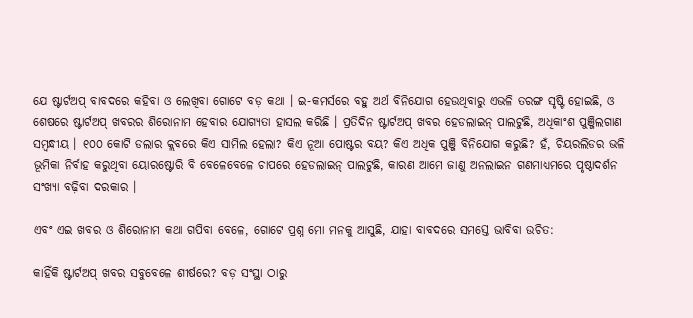ଯେ ଷ୍ଟାର୍ଟଅପ୍ ବାବଦରେ କହିବା ଓ ଲେଖିବା ଗୋଟେ ବଡ଼ କଥା । ଇ-କମର୍ସରେ ବହୁ ଅର୍ଥ ବିନିଯୋଗ ହେଉଥିବାରୁ ଏଭଳି ତରଙ୍ଗ ସୃଷ୍ଟି ହୋଇଛି, ଓ ଶେଷରେ ଷ୍ଟାର୍ଟଅପ୍ ଖବରର ଶିରୋନାମ ହେବାର ଯୋଗ୍ୟତା ହାସଲ କରିଛି । ପ୍ରତିଦିନ ଷ୍ଟାର୍ଟଅପ୍ ଖବର ହେଡଲାଇନ୍ ପାଲଟୁଛି, ଅଧିକାଂଶ ପୁଞ୍ଜିଲଗାଣ ସମ୍ବନ୍ଧୀୟ । ୧୦୦ କୋଟି ଡଲାର କ୍ଲବରେ କିଏ ସାମିଲ ହେଲା? କିଏ ନୂଆ ପୋଷ୍ଟର ବୟ? କିଏ ଅଧିକ ପୁଞ୍ଜି ବିନିଯୋଗ କରୁଛି? ହଁ, ଚିୟରଲିଡର ଭଳି ଭୂମିକା ନିର୍ବାହ କରୁଥିବା ୟୋରଷ୍ଟୋରି ବି ବେଳେବେଳେ ଚାପରେ ହେଡଲାଇନ୍ ପାଲଟୁଛି, କାରଣ ଆମେ ଜାଣୁ ଅନଲାଇନ ଗଣମାଧ୍ୟମରେ ପୃଷ୍ଠାଦର୍ଶନ ସଂଖ୍ୟା ବଢ଼ିବା ଦରକାର ।

ଏବଂ ଏଇ ଖବର ଓ ଶିରୋନାମ କଥା ଗପିବା ବେଳେ, ଗୋଟେ ପ୍ରଶ୍ନ ମୋ ମନକୁ ଆସୁଛି, ଯାହା ବାବଦରେ ସମସ୍ତେ ଭାବିବା ଉଚିତ:

କାହିଁକି ଷ୍ଟାର୍ଟଅପ୍ ଖବର ସବୁବେଳେ ଶୀର୍ଷରେ? ବଡ଼ ସଂସ୍ଥା ଠାରୁ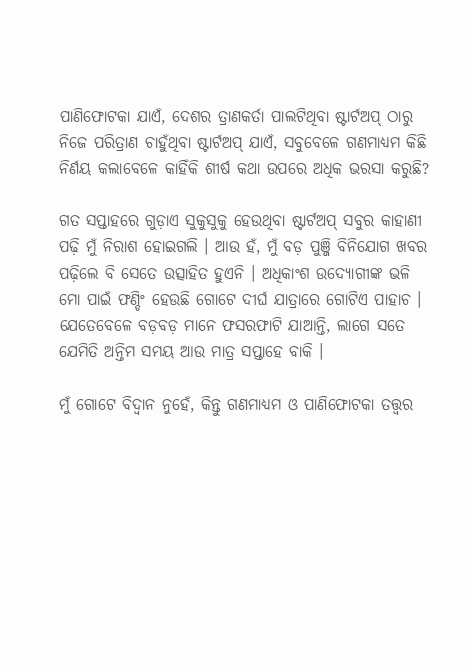ପାଣିଫୋଟକା ଯାଏଁ, ଦେଶର ତ୍ରାଣକର୍ତା ପାଲଟିଥିବା ଷ୍ଟାର୍ଟଅପ୍ ଠାରୁ ନିଜେ ପରିତ୍ରାଣ ଚାହୁଁଥିବା ଷ୍ଟାର୍ଟଅପ୍ ଯାଏଁ, ସବୁବେଳେ ଗଣମାଧ୍ୟମ କିଛି ନିର୍ଣୟ କଲାବେଳେ କାହିଁକି ଶୀର୍ଷ କଥା ଉପରେ ଅଧିକ ଭରସା କରୁଛି?

ଗତ ସପ୍ତାହରେ ଗୁଡ଼ାଏ ସୁକୁସୁକୁ ହେଉଥିବା ଷ୍ଟାର୍ଟଅପ୍ ସବୁର କାହାଣୀ ପଢ଼ି ମୁଁ ନିରାଶ ହୋଇଗଲି । ଆଉ ହଁ, ମୁଁ ବଡ଼ ପୁଞ୍ଜି ବିନିଯୋଗ ଖବର ପଢ଼ିଲେ ବି ସେତେ ଉତ୍ସାହିତ ହୁଏନି । ଅଧିକାଂଶ ଉଦ୍ୟୋଗୀଙ୍କ ଭଳି ମୋ ପାଇଁ ଫଣ୍ଡିଂ ହେଉଛି ଗୋଟେ ଦୀର୍ଘ ଯାତ୍ରାରେ ଗୋଟିଏ ପାହାଚ । ଯେତେବେଳେ ବଡ଼ବଡ଼ ମାନେ ଫସରଫାଟି ଯାଆନ୍ତି, ଲାଗେ ସତେ ଯେମିତି ଅନ୍ତିମ ସମୟ ଆଉ ମାତ୍ର ସପ୍ତାହେ ବାକି ।

ମୁଁ ଗୋଟେ ବିଦ୍ୱାନ ନୁହେଁ, କିନ୍ତୁ ଗଣମାଧ୍ୟମ ଓ ପାଣିଫୋଟକା ତତ୍ତ୍ୱର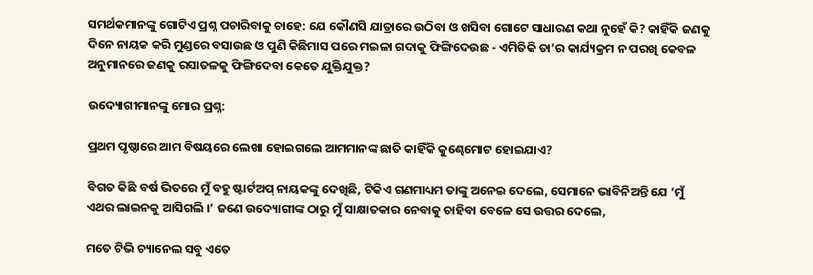ସମର୍ଥକମାନଙ୍କୁ ଗୋଟିଏ ପ୍ରଶ୍ନ ପଚାରିବାକୁ ଚାହେ: ଯେ କୌଣସି ଯାତ୍ରାରେ ଉଠିବା ଓ ଖସିବା ଗୋଟେ ସାଧାରଣ କଥା ନୁହେଁ କି? କାହିଁକି ଜଣକୁ ଦିନେ ନାୟକ କରି ମୁଣ୍ଡରେ ବସାଉଛ ଓ ପୁଣି କିଛିମାସ ପରେ ମଇଳା ଗଦାକୁ ଫିଙ୍ଗିଦେଉଛ - ଏମିତିକି ତା’ର କାର୍ଯ୍ୟକ୍ରମ ନ ପରଖି କେବଳ ଅନୁମାନରେ ଜଣକୁ ରସାତଳକୁ ଫିଙ୍ଗିଦେବା କେତେ ଯୁକ୍ତିଯୁକ୍ତ?

ଉଦ୍ୟୋଗୀମାନଙ୍କୁ ମୋର ପ୍ରଶ୍ନ:

ପ୍ରଥମ ପୃଷ୍ଠାରେ ଆମ ବିଷୟରେ ଲେଖା ହୋଇଗଲେ ଆମମାନଙ୍କ ଛାତି କାହିଁକି କୁଣ୍ଢେମୋଟ ହୋଇଯାଏ?

ବିଗତ କିଛି ବର୍ଷ ଭିତରେ ମୁଁ ବହୁ ଷ୍ଟାର୍ଟଅପ୍ ନାୟକଙ୍କୁ ଦେଖିଛି, ଟିକିଏ ଗଣମାଧ୍ୟମ ତାଙ୍କୁ ଅନେଇ ଦେଲେ, ସେମାନେ ଭାବିନିଅନ୍ତି ଯେ ‘ମୁଁ ଏଥର ଲାଇନକୁ ଆସିଗଲି ।’ ଜଣେ ଉଦ୍ୟୋଗୀଙ୍କ ଠାରୁ ମୁଁ ସାକ୍ଷାତକାର ନେବାକୁ ଚାହିବା ବେଳେ ସେ ଉତ୍ତର ଦେଲେ,

ମତେ ଟିଭି ଚ୍ୟାନେଲ ସବୁ ଏତେ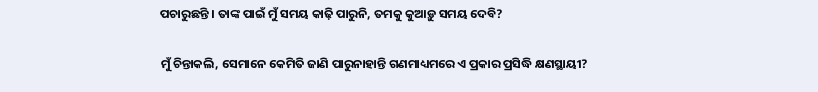ପଚାରୁଛନ୍ତି । ତାଙ୍କ ପାଇଁ ମୁଁ ସମୟ କାଢ଼ି ପାରୁନି, ତମକୁ କୁଆଡ଼ୁ ସମୟ ଦେବି?

ମୁଁ ଚିନ୍ତାକଲି, ସେମାନେ କେମିତି ଜାଣି ପାରୁନାହାନ୍ତି ଗଣମାଧ୍ୟମରେ ଏ ପ୍ରକାର ପ୍ରସିଦ୍ଧି କ୍ଷଣସ୍ଥାୟୀ?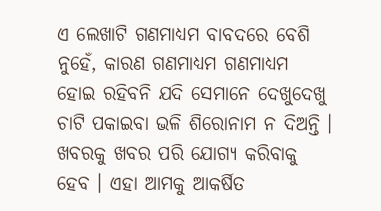ଏ ଲେଖାଟି ଗଣମାଧ୍ୟମ ବାବଦରେ ବେଶି ନୁହେଁ, କାରଣ ଗଣମାଧ୍ୟମ ଗଣମାଧ୍ୟମ ହୋଇ ରହିବନି ଯଦି ସେମାନେ ଦେଖୁଦେଖୁ ଚାଟି ପକାଇବା ଭଳି ଶିରୋନାମ ନ ଦିଅନ୍ତି । ଖବରକୁ ଖବର ପରି ଯୋଗ୍ୟ କରିବାକୁ ହେବ । ଏହା ଆମକୁ ଆକର୍ଷିତ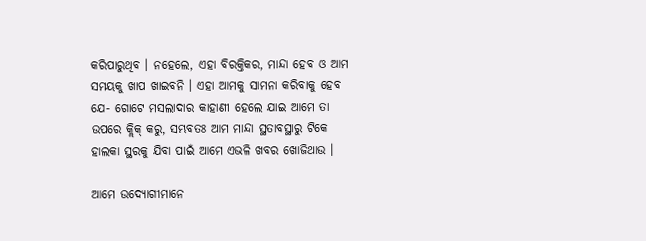କରିପାରୁଥିବ । ନହେଲେ, ଏହା ବିରକ୍ତିକର, ମାନ୍ଦା ହେବ ଓ ଆମ ସମୟକୁ ଖାପ ଖାଇବନି । ଏହା ଆମକୁ ସାମନା କରିବାକୁ ହେବ ଯେ- ଗୋଟେ ମସଲାଦାର କାହାଣୀ ହେଲେ ଯାଇ ଆମେ ତା ଉପରେ କ୍ଲିକ୍ କରୁ, ସମ୍ଭବତଃ ଆମ ମାନ୍ଦା ସ୍ଥତାବସ୍ଥାରୁ ଟିକେ ହାଲକା ସ୍ଥରକୁ ଯିବା ପାଇଁ ଆମେ ଏଭଳି ଖବର ଖୋଜିଥାଉ ।

ଆମେ ଉଦ୍ୟୋଗୀମାନେ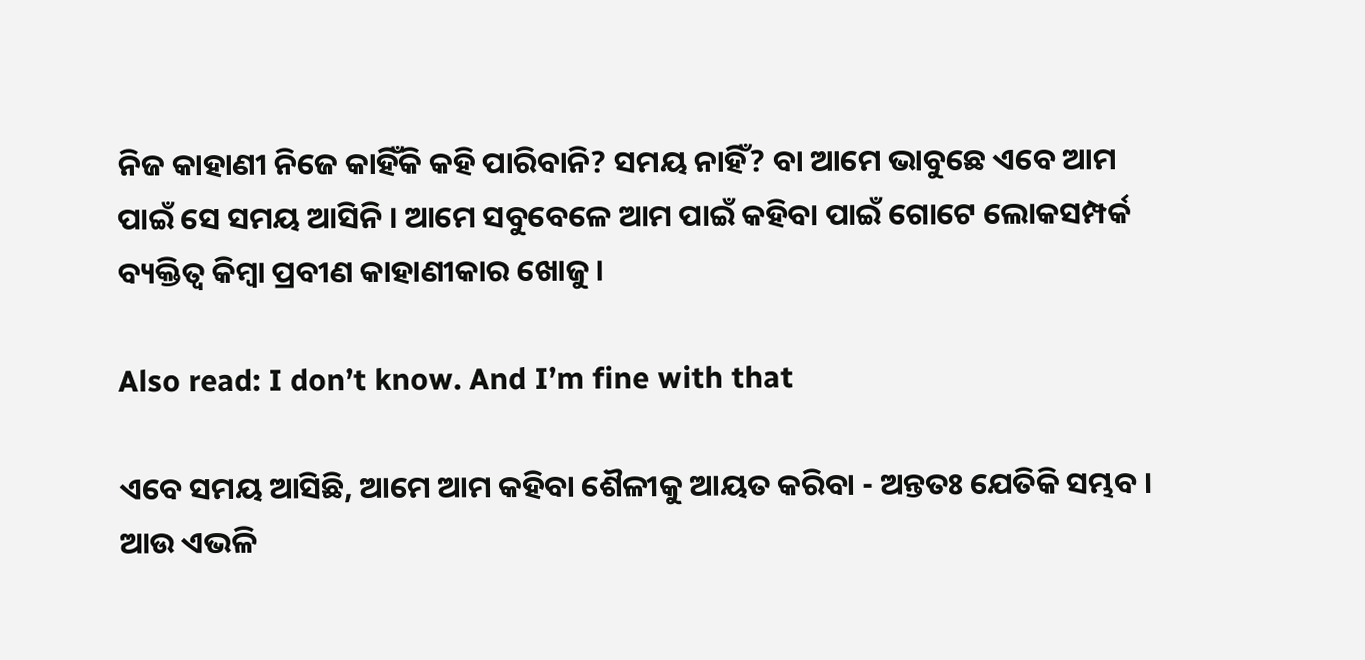ନିଜ କାହାଣୀ ନିଜେ କାହିଁକି କହି ପାରିବାନି? ସମୟ ନାହିଁ? ବା ଆମେ ଭାବୁଛେ ଏବେ ଆମ ପାଇଁ ସେ ସମୟ ଆସିନି । ଆମେ ସବୁବେଳେ ଆମ ପାଇଁ କହିବା ପାଇଁ ଗୋଟେ ଲୋକସମ୍ପର୍କ ବ୍ୟକ୍ତିତ୍ୱ କିମ୍ବା ପ୍ରବୀଣ କାହାଣୀକାର ଖୋଜୁ ।

Also read: I don’t know. And I’m fine with that

ଏବେ ସମୟ ଆସିଛି, ଆମେ ଆମ କହିବା ଶୈଳୀକୁ ଆୟତ କରିବା - ଅନ୍ତତଃ ଯେତିକି ସମ୍ଭବ । ଆଉ ଏଭଳି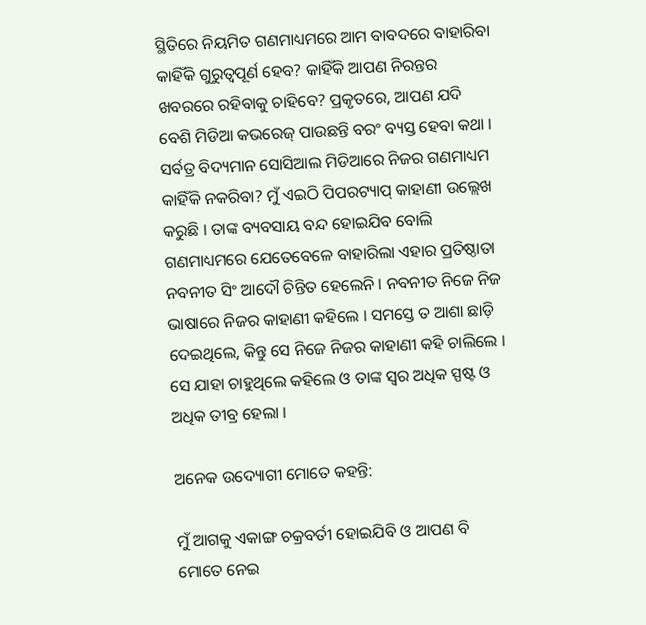ସ୍ଥିତିରେ ନିୟମିତ ଗଣମାଧ୍ୟମରେ ଆମ ବାବଦରେ ବାହାରିବା କାହିଁକି ଗୁରୁତ୍ୱପୂର୍ଣ ହେବ? କାହିଁକି ଆପଣ ନିରନ୍ତର ଖବରରେ ରହିବାକୁ ଚାହିବେ? ପ୍ରକୃତରେ, ଆପଣ ଯଦି ବେଶି ମିଡିଆ କଭରେଜ୍ ପାଉଛନ୍ତି ବରଂ ବ୍ୟସ୍ତ ହେବା କଥା । ସର୍ବତ୍ର ବିଦ୍ୟମାନ ସୋସିଆଲ ମିଡିଆରେ ନିଜର ଗଣମାଧ୍ୟମ କାହିଁକି ନକରିବା? ମୁଁ ଏଇଠି ପିପରଟ୍ୟାପ୍ କାହାଣୀ ଉଲ୍ଲେଖ କରୁଛି । ତାଙ୍କ ବ୍ୟବସାୟ ବନ୍ଦ ହୋଇଯିବ ବୋଲି ଗଣମାଧ୍ୟମରେ ଯେତେବେଳେ ବାହାରିଲା ଏହାର ପ୍ରତିଷ୍ଠାତା ନବନୀତ ସିଂ ଆଦୌ ଚିନ୍ତିତ ହେଲେନି । ନବନୀତ ନିଜେ ନିଜ ଭାଷାରେ ନିଜର କାହାଣୀ କହିଲେ । ସମସ୍ତେ ତ ଆଶା ଛାଡ଼ି ଦେଇଥିଲେ, କିନ୍ତୁ ସେ ନିଜେ ନିଜର କାହାଣୀ କହି ଚାଲିଲେ । ସେ ଯାହା ଚାହୁଥିଲେ କହିଲେ ଓ ତାଙ୍କ ସ୍ୱର ଅଧିକ ସ୍ପଷ୍ଟ ଓ ଅଧିକ ତୀବ୍ର ହେଲା ।

ଅନେକ ଉଦ୍ୟୋଗୀ ମୋତେ କହନ୍ତି:

ମୁଁ ଆଗକୁ ଏକାଙ୍ଗ ଚକ୍ରବର୍ତୀ ହୋଇଯିବି ଓ ଆପଣ ବି ମୋତେ ନେଇ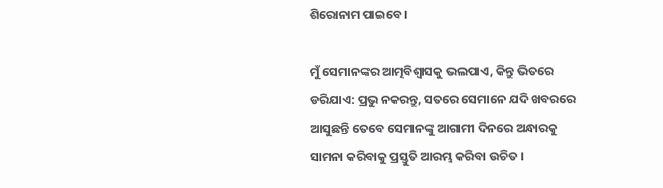ଶିରୋନାମ ପାଇବେ ।

ମୁଁ ସେମାନଙ୍କର ଆତ୍ମବିଶ୍ୱାସକୁ ଭଲପାଏ, କିନ୍ତୁ ଭିତରେ ଡରିଯାଏ: ପ୍ରଭୁ ନକରନ୍ତୁ, ସତରେ ସେମାନେ ଯଦି ଖବରରେ ଆସୁଛନ୍ତି ତେବେ ସେମାନଙ୍କୁ ଆଗାମୀ ଦିନରେ ଅନ୍ଧାରକୁ ସାମନା କରିବାକୁ ପ୍ରସ୍ତୁତି ଆରମ୍ଭ କରିବା ଉଚିତ ।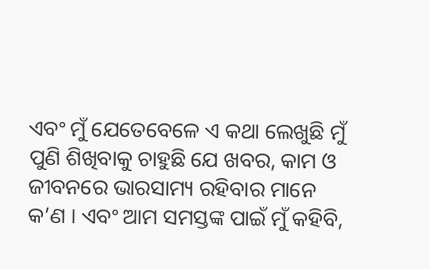ଏବଂ ମୁଁ ଯେତେବେଳେ ଏ କଥା ଲେଖୁଛି ମୁଁ ପୁଣି ଶିଖିବାକୁ ଚାହୁଛି ଯେ ଖବର, କାମ ଓ ଜୀବନରେ ଭାରସାମ୍ୟ ରହିବାର ମାନେ କ’ଣ । ଏବଂ ଆମ ସମସ୍ତଙ୍କ ପାଇଁ ମୁଁ କହିବି,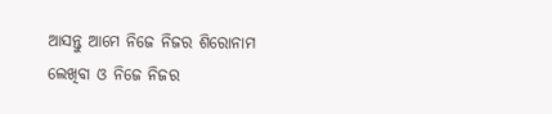ଆସନ୍ତୁ ଆମେ ନିଜେ ନିଜର ଶିରୋନାମ ଲେଖିବା ଓ ନିଜେ ନିଜର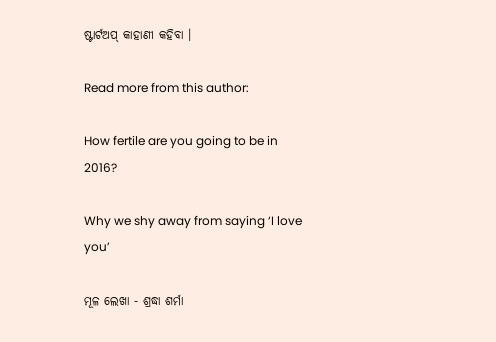ଷ୍ଟାର୍ଟଅପ୍ କାହାଣୀ କହିବା ।

Read more from this author:

How fertile are you going to be in 2016?

Why we shy away from saying ‘I love you’

ମୂଳ ଲେଖା - ଶ୍ରଦ୍ଧା ଶର୍ମା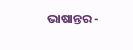ଭାଷାନ୍ତର -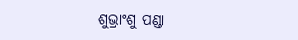ଶୁଭ୍ରାଂଶୁ ପଣ୍ଡା